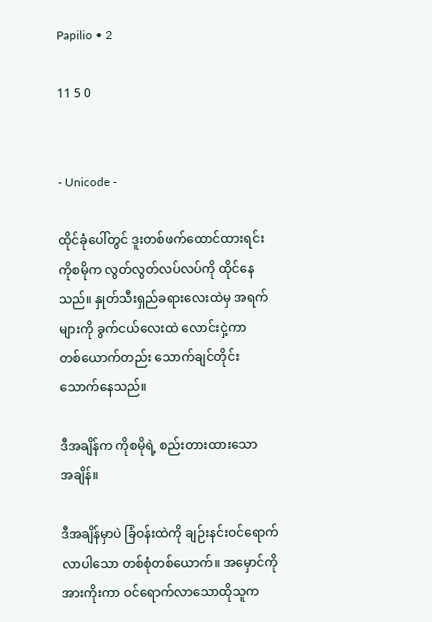Papilio • 2

11 5 0


- Unicode -

ထိုင်ခုံပေါ်တွင် ဒူးတစ်ဖက်ထောင်ထားရင်း
ကိုစမိုက လွတ်လွတ်လပ်လပ်ကို ထိုင်နေ
သည်။ နှုတ်သီးရှည်ခရားလေးထဲမှ အရက်
များကို ခွက်ငယ်လေးထဲ လောင်းငှဲ့ကာ
တစ်ယောက်တည်း သောက်ချင်တိုင်း
သောက်နေသည်။

ဒီအချိန်က ကိုစမိုရဲ့ စည်းတားထားသော
အချိန်။

ဒီအချိန်မှာပဲ ခြံဝန်းထဲကို ချဉ်းနင်းဝင်ရောက်
လာပါသော တစ်စုံတစ်ယောက်။ အမှောင်ကို
အားကိုးကာ ဝင်ရောက်လာသောထိုသူက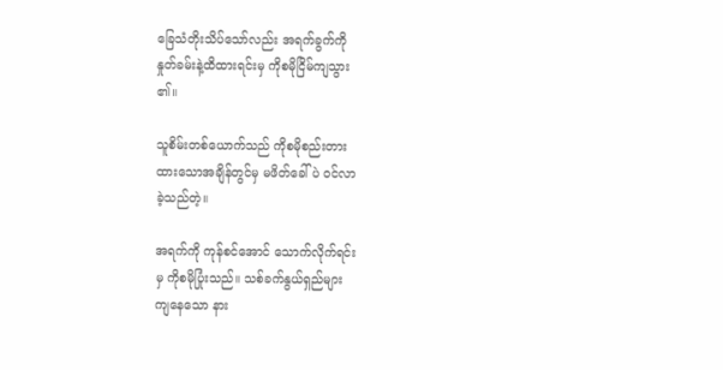ခြေသံတိုးသိပ်သော်လည်း အရက်ခွက်ကို
နှုတ်ခမ်းနဲ့ထိထားရင်းမှ ကိုစမိုငြိမ်ကျသွား
၏။

သူစိမ်းတစ်ယောက်သည် ကိုစမိုစည်းတား
ထားသောအချိန်တွင်မှ မဖိတ်ခေါ်ပဲ ဝင်လာ
ခဲ့သည်တဲ့။

အရက်ကို ကုန်စင်အောင် သောက်လိုက်ရင်း
မှ ကိုစမိုပြုံးသည်။ သစ်ခက်နွယ်ရှည်များ
ကျနေသော နား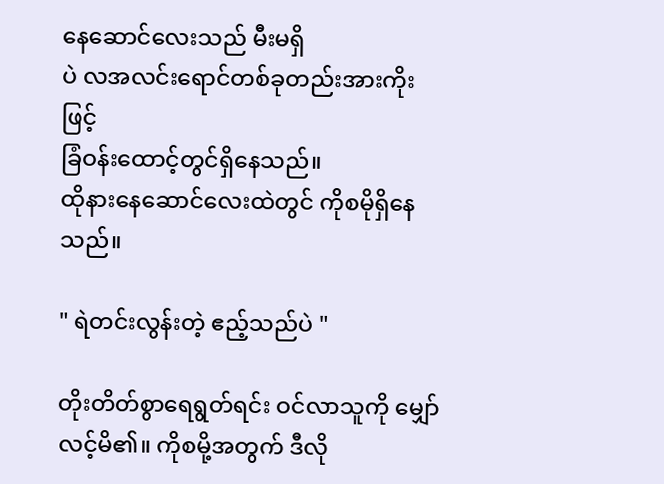နေဆောင်လေးသည် မီးမရှိ
ပဲ လအလင်းရောင်တစ်ခုတည်းအားကိုးဖြင့်
ခြံဝန်းထောင့်တွင်ရှိနေသည်။
ထိုနားနေဆောင်လေးထဲတွင် ကိုစမိုရှိနေ
သည်။

" ရဲတင်းလွန်းတဲ့ ဧည့်သည်ပဲ "

တိုးတိတ်စွာရေရွတ်ရင်း ဝင်လာသူကို မျှော်
လင့်မိ၏။ ကိုစမို့အတွက် ဒီလို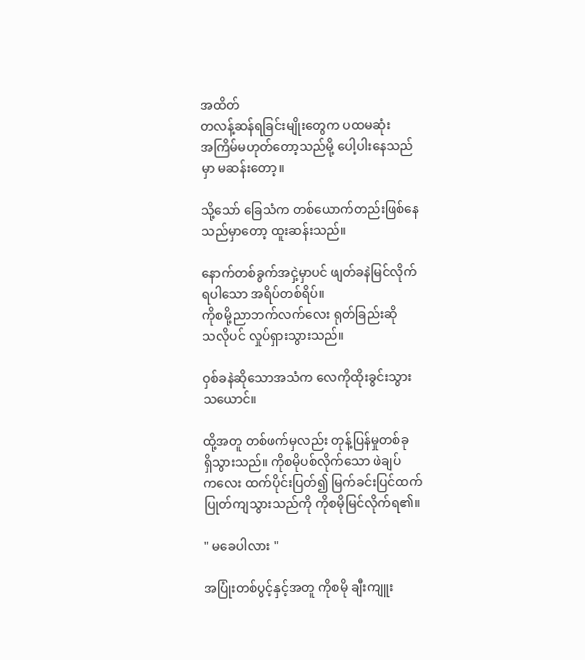အထိတ်
တလန့်ဆန်ရခြင်းမျိုးတွေက ပထမဆုံး
အကြိမ်မဟုတ်တော့သည်မို့ ပေါ့ပါးနေသည်
မှာ မဆန်းတော့။

သို့သော် ခြေသံက တစ်ယောက်တည်းဖြစ်နေ
သည်မှာတော့ ထူးဆန်းသည်။

နောက်တစ်ခွက်အငှဲ့မှာပင် ဖျတ်ခနဲမြင်လိုက်
ရပါသော အရိပ်တစ်ရိပ်။
ကိုစမို့ညာဘက်လက်လေး ရုတ်ခြည်းဆို
သလိုပင် လှုပ်ရှားသွားသည်။

ဝှစ်ခနဲဆိုသောအသံက လေကိုထိုးခွင်းသွား
သယောင်။

ထို့အတူ တစ်ဖက်မှလည်း တုန့်ပြန်မှုတစ်ခု
ရှိသွားသည်။ ကိုစမိုပစ်လိုက်သော ဖဲချပ်
ကလေး ထက်ပိုင်းပြတ်၍ မြက်ခင်းပြင်ထက်
ပြုတ်ကျသွားသည်ကို ကိုစမိုမြင်လိုက်ရ၏။

" မခေပါလား "

အပြုံးတစ်ပွင့်နှင့်အတူ ကိုစမို ချီးကျူး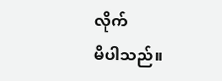လိုက်
မိပါသည်။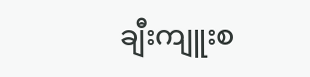ချီးကျူးစ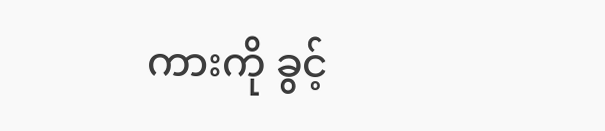ကားကို ခွင့်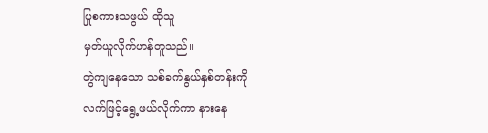ပြုစကားသဖွယ် ထိုသူ
မှတ်ယူလိုက်ဟန်တူသည်။
တွဲကျနေသော သစ်ခက်နွယ်နှစ်တန်းကို
လက်ဖြင့်ရွေ့ဖယ်လိုက်ကာ နားနေ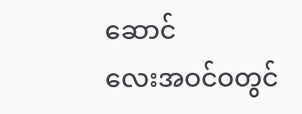ဆောင်
လေးအဝင်ဝတွင်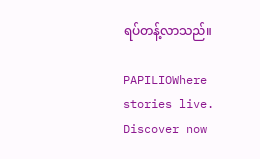ရပ်တန့်လာသည်။

PAPILIOWhere stories live. Discover now